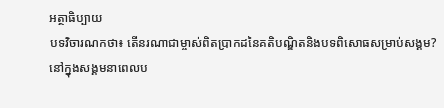អត្ថាធិប្បាយ
បទវិចារណកថា៖ តើនរណាជាម្ចាស់ពិតប្រាកដនៃគតិបណ្ឌិតនិងបទពិសោធសម្រាប់សង្គម?
នៅក្នុងសង្គមនាពេលប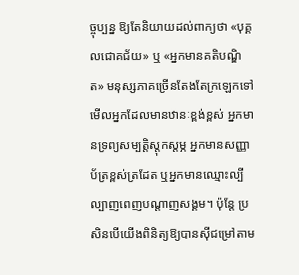ច្ចុប្បន្ន ឱ្យតែនិយាយដល់ពាក្យថា «បុគ្គលជោគជ័យ» ឬ «អ្នកមានគតិបណ្ឌិត» មនុស្សភាគច្រើនតែងតែក្រឡេកទៅមើលអ្នកដែលមានឋានៈខ្ពង់ខ្ពស់ អ្នកមានទ្រព្យសម្បត្តិស្តុកស្តម្ភ អ្នកមានសញ្ញាប័ត្រខ្ពស់ត្រដែត ឬអ្នកមានឈ្មោះល្បីល្បាញពេញបណ្តាញសង្គម។ ប៉ុន្តែ ប្រសិនបើយើងពិនិត្យឱ្យបានស៊ីជម្រៅតាម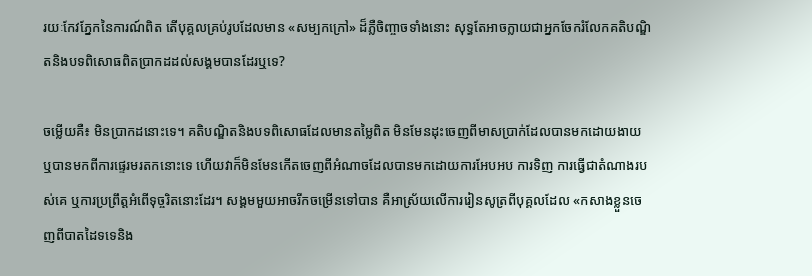រយៈកែវភ្នែកនៃការណ៍ពិត តើបុគ្គលគ្រប់រូបដែលមាន «សម្បកក្រៅ» ដ៏ភ្លឺចិញ្ចាចទាំងនោះ សុទ្ធតែអាចក្លាយជាអ្នកចែករំលែកគតិបណ្ឌិតនិងបទពិសោធពិតប្រាកដដល់សង្គមបានដែរឬទេ?

ចម្លើយគឺ៖ មិនប្រាកដនោះទេ។ គតិបណ្ឌិតនិងបទពិសោធដែលមានតម្លៃពិត មិនមែនដុះចេញពីមាសប្រាក់ដែលបានមកដោយងាយ ឬបានមកពីការផ្ទេរមរតកនោះទេ ហើយវាក៏មិនមែនកើតចេញពីអំណាចដែលបានមកដោយការអែបអប ការទិញ ការធ្វើជាតំណាងរបស់គេ ឬការប្រព្រឹត្តអំពើទុច្ចរិតនោះដែរ។ សង្គមមួយអាចរីកចម្រើនទៅបាន គឺអាស្រ័យលើការរៀនសូត្រពីបុគ្គលដែល «កសាងខ្លួនចេញពីបាតដៃទទេនិង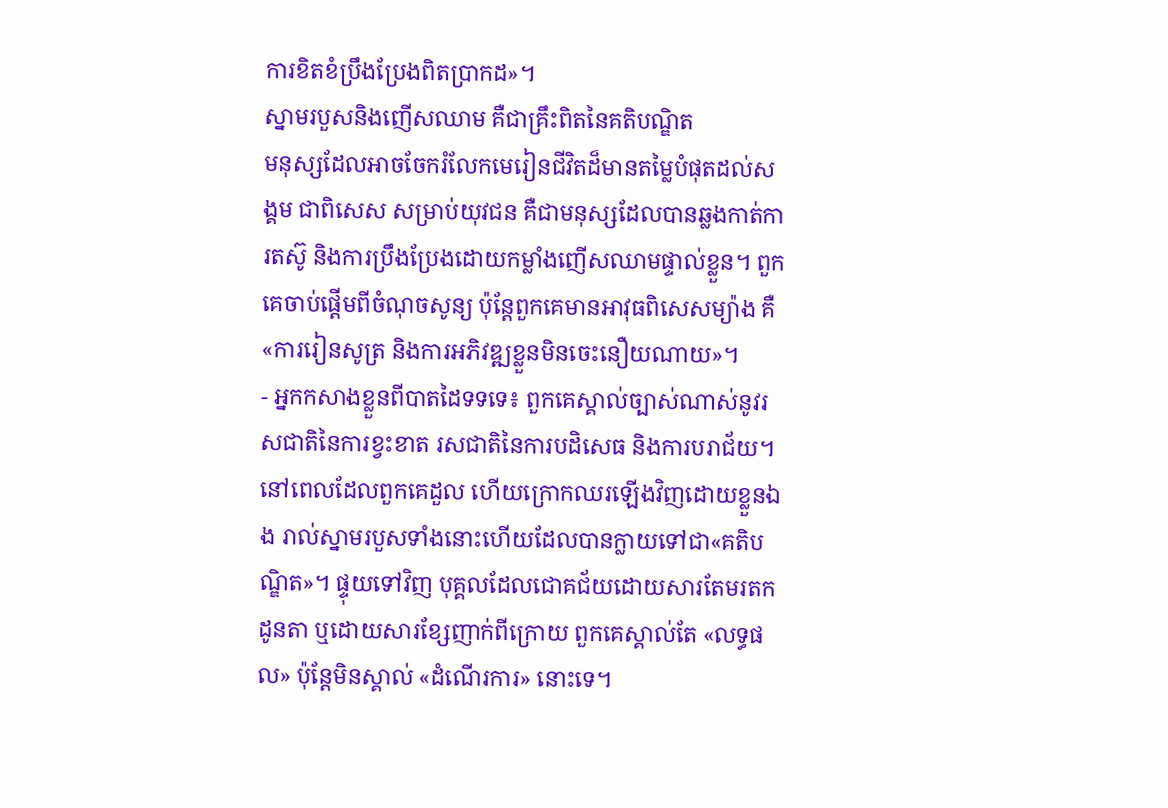ការខិតខំប្រឹងប្រែងពិតប្រាកដ»។
ស្នាមរបួសនិងញើសឈាម គឺជាគ្រឹះពិតនៃគតិបណ្ឌិត
មនុស្សដែលអាចចែករំលែកមេរៀនជីវិតដ៏មានតម្លៃបំផុតដល់សង្គម ជាពិសេស សម្រាប់យុវជន គឺជាមនុស្សដែលបានឆ្លងកាត់ការតស៊ូ និងការប្រឹងប្រែងដោយកម្លាំងញើសឈាមផ្ទាល់ខ្លួន។ ពួកគេចាប់ផ្តើមពីចំណុចសូន្យ ប៉ុន្តែពួកគេមានអាវុធពិសេសម្យ៉ាង គឺ «ការរៀនសូត្រ និងការអភិវឌ្ឍខ្លួនមិនចេះនឿយណាយ»។
- អ្នកកសាងខ្លួនពីបាតដៃទទទេ៖ ពួកគេស្គាល់ច្បាស់ណាស់នូវរសជាតិនៃការខ្វះខាត រសជាតិនៃការបដិសេធ និងការបរាជ័យ។ នៅពេលដែលពួកគេដួល ហើយក្រោកឈរឡើងវិញដោយខ្លួនឯង រាល់ស្នាមរបួសទាំងនោះហើយដែលបានក្លាយទៅជា«គតិបណ្ឌិត»។ ផ្ទុយទៅវិញ បុគ្គលដែលជោគជ័យដោយសារតែមរតកដូនតា ឬដោយសារខ្សែញាក់ពីក្រោយ ពួកគេស្គាល់តែ «លទ្ធផល» ប៉ុន្តែមិនស្គាល់ «ដំណើរការ» នោះទេ។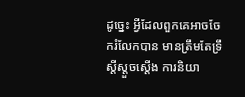ដូច្នេះ អ្វីដែលពួកគេអាចចែករំលែកបាន មានត្រឹមតែទ្រឹស្តីស្ដួចស្តើង ការនិយា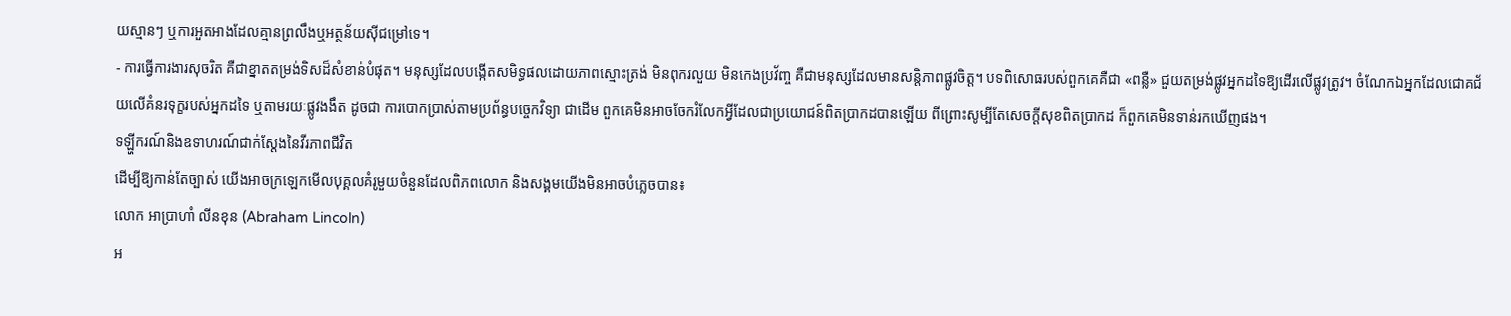យស្មានៗ ឬការអួតអាងដែលគ្មានព្រលឹងឬអត្ថន័យស៊ីជម្រៅទេ។
- ការធ្វើការងារសុចរិត គឺជាខ្នាតតម្រង់ទិសដ៏សំខាន់បំផុត។ មនុស្សដែលបង្កើតសមិទ្ធផលដោយភាពស្មោះត្រង់ មិនពុករលួយ មិនកេងប្រវ័ញ្ច គឺជាមនុស្សដែលមានសន្តិភាពផ្លូវចិត្ត។ បទពិសោធរបស់ពួកគេគឺជា «ពន្លឺ» ជួយតម្រង់ផ្លូវអ្នកដទៃឱ្យដើរលើផ្លូវត្រូវ។ ចំណែកឯអ្នកដែលជោគជ័យលើគំនរទុក្ខរបស់អ្នកដទៃ ឬតាមរយៈផ្លូវងងឹត ដូចជា ការបោកប្រាស់តាមប្រព័ន្ធបច្ចេកវិទ្យា ជាដើម ពួកគេមិនអាចចែករំលែកអ្វីដែលជាប្រយោជន៍ពិតប្រាកដបានឡើយ ពីព្រោះសូម្បីតែសេចក្តីសុខពិតប្រាកដ ក៏ពួកគេមិនទាន់រកឃើញផង។
ទឡ្ហីករណ៍និងឧទាហរណ៍ជាក់ស្តែងនៃវីរភាពជីវិត
ដើម្បីឱ្យកាន់តែច្បាស់ យើងអាចក្រឡេកមើលបុគ្គលគំរូមួយចំនួនដែលពិភពលោក និងសង្គមយើងមិនអាចបំភ្លេចបាន៖
លោក អាប្រាហាំ លីនខុន (Abraham Lincoln)
អ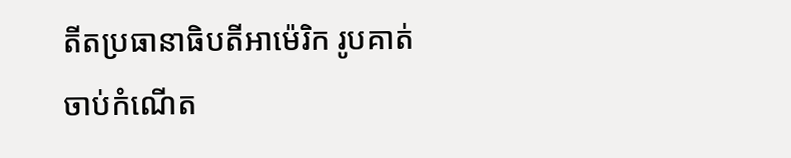តីតប្រធានាធិបតីអាម៉េរិក រូបគាត់ចាប់កំណើត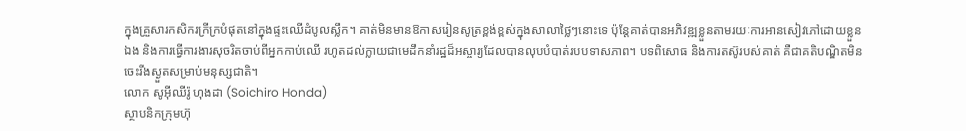ក្នុងគ្រួសារកសិករក្រីក្របំផុតនៅក្នុងផ្ទះឈើដំបូលស្លឹក។ គាត់មិនមានឱកាសរៀនសូត្រខ្ពង់ខ្ពស់ក្នុងសាលាថ្លៃៗនោះទេ ប៉ុន្តែគាត់បានអភិវឌ្ឍខ្លួនតាមរយៈការអានសៀវភៅដោយខ្លួនឯង និងការធ្វើការងារសុចរិតចាប់ពីអ្នកកាប់ឈើ រហូតដល់ក្លាយជាមេដឹកនាំរដ្ឋដ៏អស្ចារ្យដែលបានលុបបំបាត់របបទាសភាព។ បទពិសោធ និងការតស៊ូរបស់គាត់ គឺជាគតិបណ្ឌិតមិនចេះរីងស្ងួតសម្រាប់មនុស្សជាតិ។
លោក សូអ៊ីឈីរ៉ូ ហុងដា (Soichiro Honda)
ស្ថាបនិកក្រុមហ៊ុ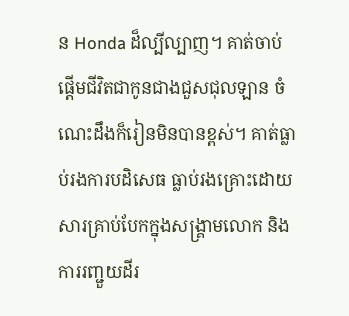ន Honda ដ៏ល្បីល្បាញ។ គាត់ចាប់ផ្តើមជីវិតជាកូនជាងជួសជុលឡាន ចំណេះដឹងក៏រៀនមិនបានខ្ពស់។ គាត់ធ្លាប់រងការបដិសេធ ធ្លាប់រងគ្រោះដោយសារគ្រាប់បែកក្នុងសង្គ្រាមលោក និងការរញ្ជួយដីរ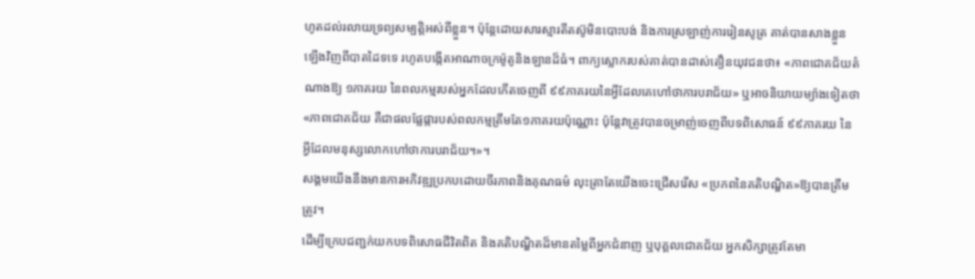ហូតដល់រលាយទ្រព្យសម្បត្តិអស់ពីខ្លួន។ ប៉ុន្តែដោយសារស្មារតីតស៊ូមិនបោះបង់ និងការស្រឡាញ់ការរៀនសូត្រ គាត់បានសាងខ្លួនឡើងវិញពីបាតដៃទទេ រហូតបង្កើតអាណាចក្រម៉ូតូនិងឡានដ៏ធំ។ ពាក្យស្លោករបស់គាត់បានដាស់តឿនយុវជនថា៖ «ភាពជោគជ័យតំណាងឱ្យ ១ភាគរយ នៃពលកម្មរបស់អ្នកដែលកើតចេញពី ៩៩ភាគរយនៃអ្វីដែលគេហៅថាការបរាជ័យ» ឬអាចនិយាយម្យ៉ាងទៀតថា «ភាពជោគជ័យ គឺជាផលផ្លែផ្ការបស់ពលកម្មត្រឹមតែ១ភាគរយប៉ុណ្ណោះ ប៉ុន្តែវាត្រូវបានចម្រាញ់ចេញពីបទពិសោធន៍ ៩៩ភាគរយ នៃអ្វីដែលមនុស្សលោកហៅថាការបរាជ័យ។»។
សង្គមយើងនឹងមានការអភិវឌ្ឍប្រកបដោយចីរភាពនិងគុណធម៌ លុះត្រាតែយើងចេះជ្រើសរើស «ប្រភពនៃគតិបណ្ឌិត»ឱ្យបានត្រឹមត្រូវ។
ដើម្បីក្រេបជញ្ជក់យកបទពិសោធជីវិតពិត និងគតិបណ្ឌិតដ៏មានតម្លៃពីអ្នកជំនាញ ឬបុគ្គលជោគជ័យ អ្នកសិក្សាត្រូវតែមា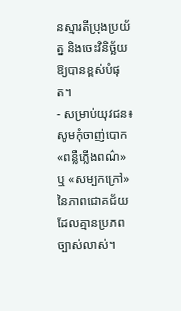នស្មារតីប្រុងប្រយ័ត្ន និងចេះវិនិច្ឆ័យឱ្យបានខ្ពស់បំផុត។
- សម្រាប់យុវជន៖ សូមកុំចាញ់បោក «ពន្លឺភ្លើងពណ៌» ឬ «សម្បកក្រៅ» នៃភាពជោគជ័យដែលគ្មានប្រភពច្បាស់លាស់។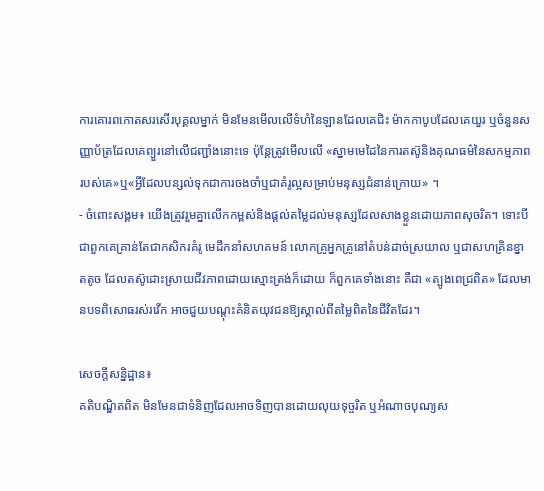ការគោរពកោតសរសើរបុគ្គលម្នាក់ មិនមែនមើលលើទំហំនៃឡានដែលគេជិះ ម៉ាកកាបូបដែលគេយួរ ឬចំនួនសញ្ញាប័ត្រដែលគេព្យួរនៅលើជញ្ជាំងនោះទេ ប៉ុន្តែត្រូវមើលលើ «ស្នាមមេដៃនៃការតស៊ូនិងគុណធម៌នៃសកម្មភាពរបស់គេ»ឬ«អ្វីដែលបន្សល់ទុកជាការចងចាំឬជាគំរូល្អសម្រាប់មនុស្សជំនាន់ក្រោយ» ។
- ចំពោះសង្គម៖ យើងត្រូវរួមគ្នាលើកកម្ពស់និងផ្តល់តម្លៃដល់មនុស្សដែលសាងខ្លួនដោយភាពសុចរិត។ ទោះបីជាពួកគេគ្រាន់តែជាកសិករគំរូ មេដឹកនាំសហគមន៍ លោកគ្រូអ្នកគ្រូនៅតំបន់ដាច់ស្រយាល ឬជាសហគ្រិនខ្នាតតូច ដែលតស៊ូដោះស្រាយជីវភាពដោយស្មោះត្រង់ក៏ដោយ ក៏ពួកគេទាំងនោះ គឺជា «ត្បូងពេជ្រពិត» ដែលមានបទពិសោធរស់រវើក អាចជួយបណ្តុះគំនិតយុវជនឱ្យស្គាល់ពីតម្លៃពិតនៃជីវិតដែរ។

សេចក្តីសន្និដ្ឋាន៖
គតិបណ្ឌិតពិត មិនមែនជាទំនិញដែលអាចទិញបានដោយលុយទុច្ចរិត ឬអំណាចបុណ្យស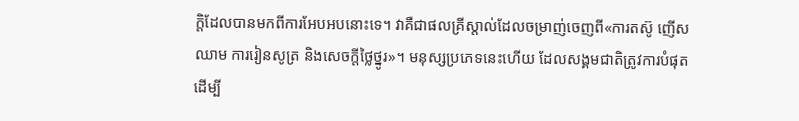ក្តិដែលបានមកពីការអែបអបនោះទេ។ វាគឺជាផលគ្រីស្តាល់ដែលចម្រាញ់ចេញពី«ការតស៊ូ ញើសឈាម ការរៀនសូត្រ និងសេចក្តីថ្លៃថ្នូរ»។ មនុស្សប្រភេទនេះហើយ ដែលសង្គមជាតិត្រូវការបំផុត ដើម្បី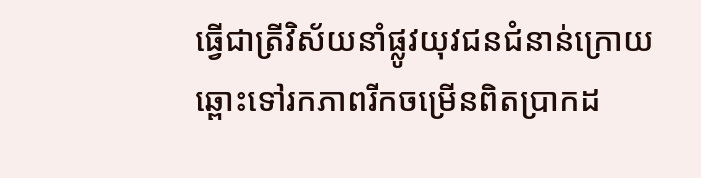ធ្វើជាត្រីវិស័យនាំផ្លូវយុវជនជំនាន់ក្រោយ ឆ្ពោះទៅរកភាពរីកចម្រើនពិតប្រាកដ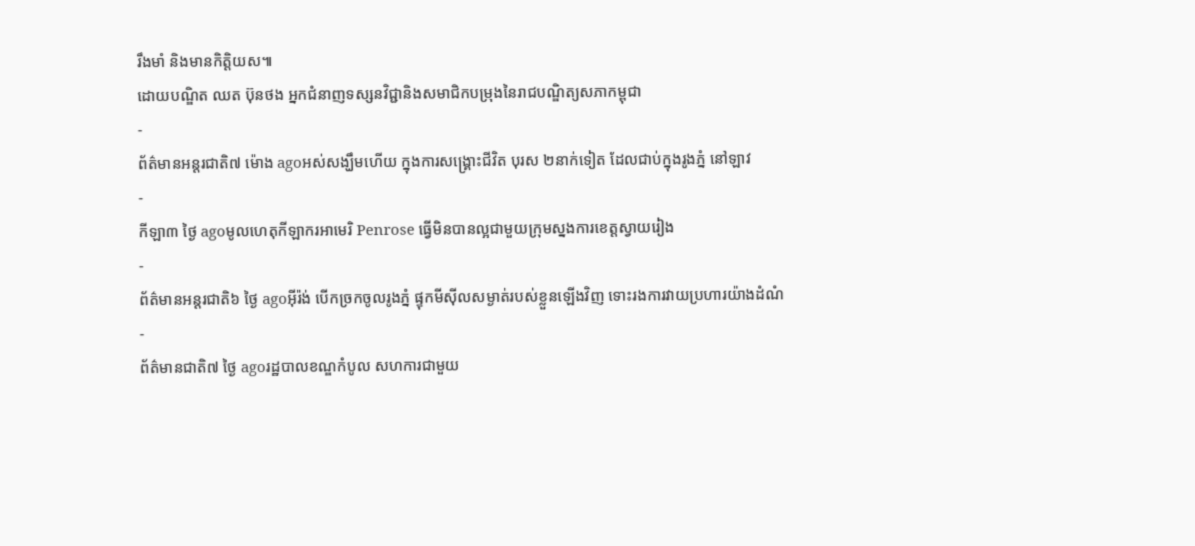រឹងមាំ និងមានកិត្តិយស៕
ដោយបណ្ឌិត ឈត ប៊ុនថង អ្នកជំនាញទស្សនវិជ្ជានិងសមាជិកបម្រុងនៃរាជបណ្ឌិត្យសភាកម្ពុជា
-
ព័ត៌មានអន្ដរជាតិ៧ ម៉ោង agoអស់សង្ឃឹមហើយ ក្នុងការសង្គ្រោះជីវិត បុរស ២នាក់ទៀត ដែលជាប់ក្នុងរូងភ្នំ នៅឡាវ
-
កីឡា៣ ថ្ងៃ agoមូលហេតុកីឡាករអាមេរិ Penrose ធ្វើមិនបានល្អជាមួយក្រុមស្នងការខេត្តស្វាយរៀង
-
ព័ត៌មានអន្ដរជាតិ៦ ថ្ងៃ agoអ៊ីរ៉ង់ បើកច្រកចូលរូងភ្នំ ផ្ទុកមីស៊ីលសម្ងាត់របស់ខ្លួនឡើងវិញ ទោះរងការវាយប្រហារយ៉ាងដំណំ
-
ព័ត៌មានជាតិ៧ ថ្ងៃ agoរដ្ឋបាលខណ្ឌកំបូល សហការជាមួយ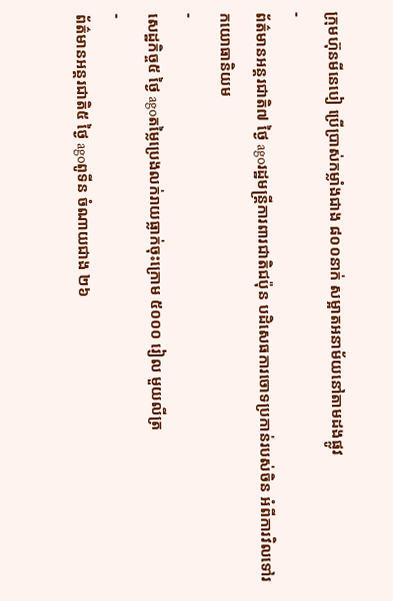ក្រុមហ៊ុនមីនេបៀ ប្រើប្រាស់កម្លាំងជាង ៨០០នាក់ សម្អាតអនាម័យនៅតាមដងផ្លូវ
-
ព័ត៌មានអន្ដរជាតិ៧ ថ្ងៃ agoរដ្ឋមន្ត្រីការពារជាតិជប៉ុន បដិសេធការចោទប្រកាន់របស់ចិន អំពីការវិលទៅរកយោធានិយម
-
សេដ្ឋកិច្ច៥ ថ្ងៃ agoតម្លៃប្រេងលក់រាយធ្លាក់ចុះក្រោម ៥០០០ រៀល មួយលីត្រ
-
ព័ត៌មានអន្ដរជាតិ៥ ថ្ងៃ agoពូទីន ចំណាយជាង ២៦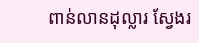ពាន់លានដុល្លារ ស្វែងរ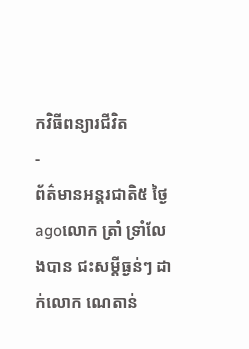កវិធីពន្យារជីវិត
-
ព័ត៌មានអន្ដរជាតិ៥ ថ្ងៃ agoលោក ត្រាំ ទ្រាំលែងបាន ជះសម្តីធ្ងន់ៗ ដាក់លោក ណេតាន់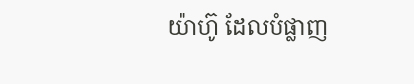យ៉ាហ៊ូ ដែលបំផ្លាញ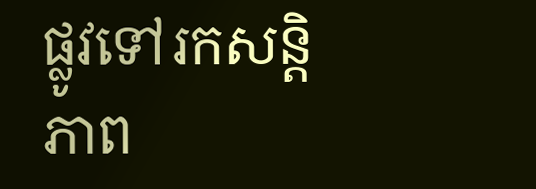ផ្លូវទៅរកសន្តិភាព